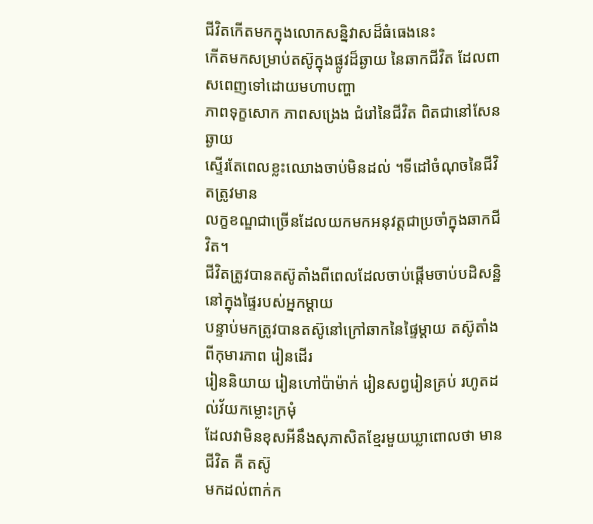ជីវិតកើតមកក្នុងលោកសន្និវាសដ៏ធំធេងនេះ
កើតមកសម្រាប់តស៊ូក្នុងផ្លូវដ៏ឆ្ងាយ នៃឆាកជីវិត ដែលពាសពេញទៅដោយមហាបញ្ហា
ភាពទុក្ខសោក ភាពសង្រេង ជំរៅនៃជីវិត ពិតជានៅសែនឆ្ងាយ
ស្ទើរតែពេលខ្លះឈោងចាប់មិនដល់ ។ទីដៅចំណុចនៃជីវិតត្រូវមាន
លក្ខខណ្ឌជាច្រើនដែលយកមកអនុវត្តជាប្រចាំក្នុងឆាកជីវិត។
ជីវិតត្រូវបានតស៊ូតាំងពីពេលដែលចាប់ផ្តើមចាប់បដិសន្ឋិនៅក្នុងផ្ទៃរបស់អ្នកម្តាយ
បន្ទាប់មកត្រូវបានតស៊ូនៅក្រៅឆាកនៃផ្ទៃម្តាយ តស៊ូតាំងពីកុមារភាព រៀនដើរ
រៀននិយាយ រៀនហៅប៉ាម៉ាក់ រៀនសព្វរៀនគ្រប់ រហូតដល់វ័យកម្លោះក្រមុំ
ដែលវាមិនខុសអីនឹងសុភាសិតខ្មែរមួយឃ្លាពោលថា មានជីវិត គឺ តស៊ូ
មកដល់ពាក់ក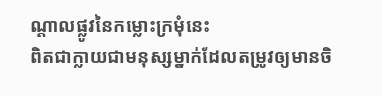ណ្តាលផ្លូវនៃកម្លោះក្រមុំនេះ
ពិតជាក្លាយជាមនុស្សម្នាក់ដែលតម្រូវឲ្យមានចិ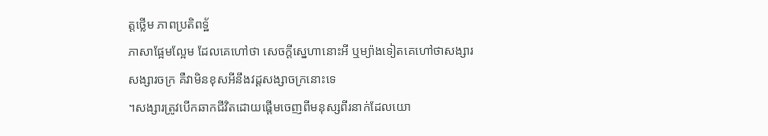ត្តថ្លើម ភាពប្រតិពទ្ឋ័
ភាសាផ្អែមល្អែម ដែលគេហៅថា សេចក្តីស្នេហានោះអី ឬម្យ៉ាងទៀតគេហៅថាសង្សារ
សង្សារចក្រ គឺវាមិនខុសអីនឹងវដ្តសង្សាចក្រនោះទេ
។សង្សារត្រូវបើកឆាកជីវិតដោយផ្តើមចេញពីមនុស្សពីរនាក់ដែលយោ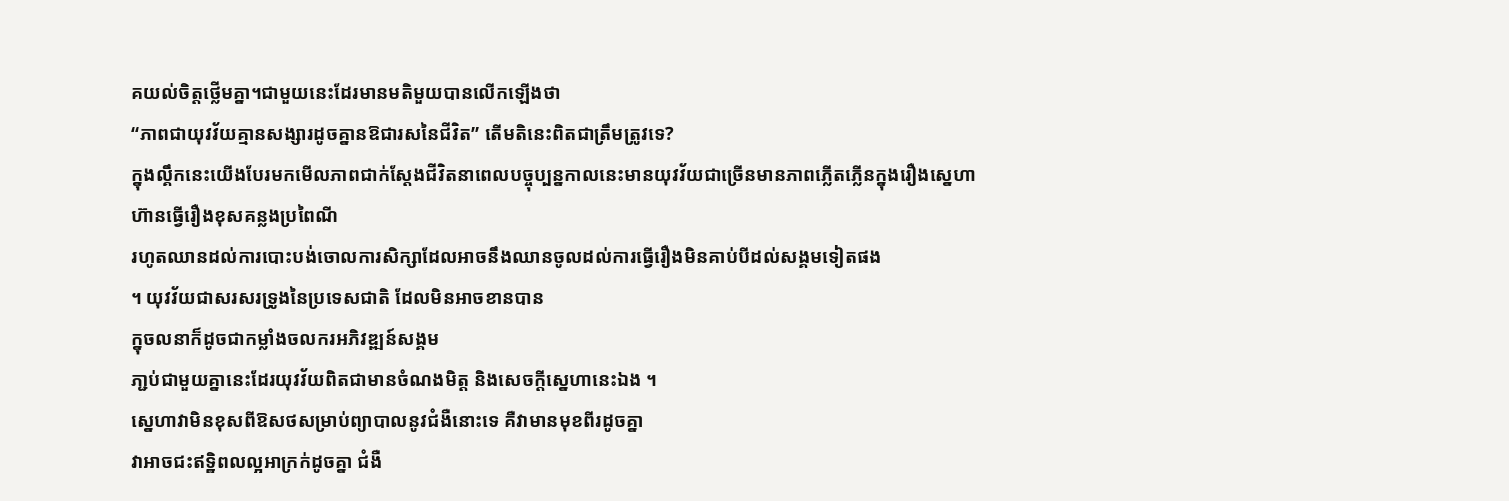គយល់ចិត្តថ្លើមគ្នា។ជាមួយនេះដែរមានមតិមួយបានលើកឡើងថា
“ភាពជាយុវវ័យគ្មានសង្សារដូចគ្នានឱជារសនៃជីវិត” តើមតិនេះពិតជាត្រឹមត្រូវទេ?
ក្នុងល្គឹកនេះយើងបែរមកមើលភាពជាក់ស្តែងជីវិតនាពេលបច្ចុប្បន្នកាលនេះមានយុវវ័យជាច្រើនមានភាពភ្លើតភ្លើនក្នុងរឿងស្នេហា
ហ៊ានធ្វើរឿងខុសគន្លងប្រពៃណី
រហូតឈានដល់ការបោះបង់ចោលការសិក្សាដែលអាចនឹងឈានចូលដល់ការធ្វើរឿងមិនគាប់បីដល់សង្គមទៀតផង
។ យុវវ័យជាសរសរទ្រូងនៃប្រទេសជាតិ ដែលមិនអាចខានបាន
ក្នុចលនាក៏ដូចជាកម្លាំងចលករអភិវឌ្ឍន៍សង្គម
ភា្ជប់ជាមួយគ្នានេះដែរយុវវ័យពិតជាមានចំណងមិត្ត និងសេចក្តីស្នេហានេះឯង ។
ស្នេហាវាមិនខុសពីឱសថសម្រាប់ព្យាបាលនូវជំងឺនោះទេ គឺវាមានមុខពីរដូចគ្នា
វាអាចជះឥទ្ឋិពលល្អអាក្រក់ដូចគ្នា ជំងឺ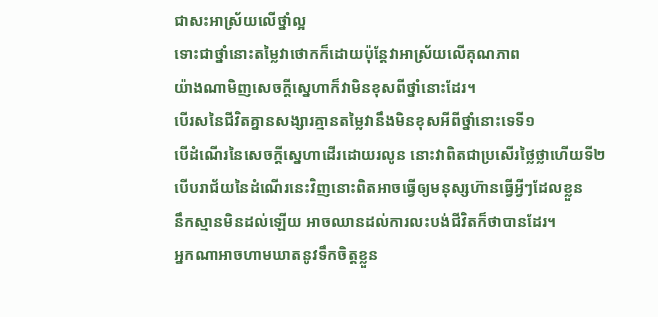ជាសះអាស្រ័យលើថ្នាំល្អ
ទោះជាថ្នាំនោះតម្លៃវាថោកក៏ដោយប៉ុន្តែវាអាស្រ័យលើគុណភាព
យ៉ាងណាមិញសេចក្តីស្នេហាក៏វាមិនខុសពីថ្នាំនោះដែរ។
បើរសនៃជីវិតគ្នានសង្សារគ្មានតម្លៃវានឹងមិនខុសអីពីថ្នាំនោះទេទី១
បើដំណើរនៃសេចក្តីស្នេហាដើរដោយរលូន នោះវាពិតជាប្រសើរថ្លៃថ្លាហើយទី២
បើបរាជ័យនៃដំណើរនេះវិញនោះពិតអាចធ្វើឲ្យមនុស្សហ៊ានធ្វើអ្វីៗដែលខ្លួន
នឹកស្មានមិនដល់ឡើយ អាចឈានដល់ការលះបង់ជីវិតក៏ថាបានដែរ។
អ្នកណាអាចហាមឃាតនូវទឹកចិត្តខ្លួន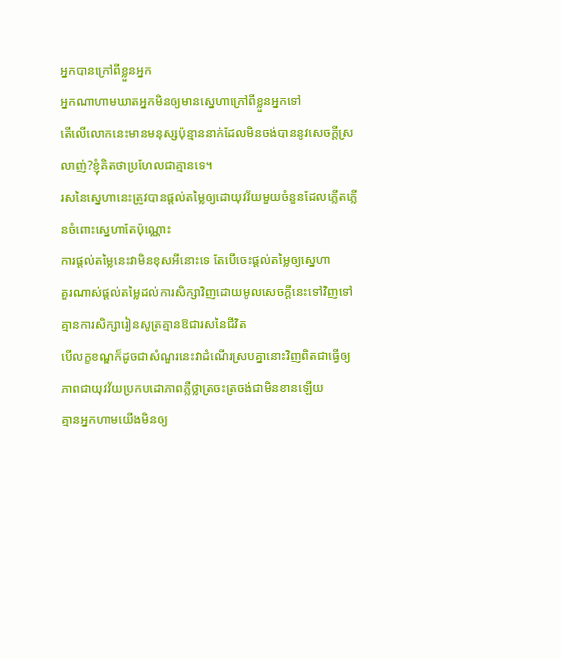អ្នកបានក្រៅពីខ្លួនអ្នក
អ្នកណាហាមឃាតអ្នកមិនឲ្យមានស្នេហាក្រៅពីខ្លួនអ្នកទៅ
តើលើលោកនេះមានមនុស្សប៉ុន្មាននាក់ដែលមិនចង់បាននូវសេចក្តីស្រលាញ់?ខ្ញុំគិតថាប្រហែលជាគ្មានទេ។
រសនៃស្នេហានេះត្រូវបានផ្តល់តម្លៃឲ្យដោយុវវ័យមួយចំនួនដែលភ្លើតភ្លើនចំពោះស្នេហាតែប៉ុណ្ណោះ
ការផ្តល់តម្លៃនេះវាមិនខុសអីនោះទេ តែបើចេះផ្តល់តម្លៃឲ្យស្នេហា
គួរណាស់ផ្តល់តម្លៃដល់ការសិក្សាវិញដោយមូលសេចក្តីនេះទៅវិញទៅ គ្មានការសិក្សារៀនសូត្រគ្មានឱជារសនៃជីវិត
បើលក្ខខណ្ឌក៏ដូចជាសំណួរនេះវាដំណើរស្របគ្នានោះវិញពិតជាធ្វើឲ្យភាពជាយុវវ័យប្រកបដោភាពភ្លឺថ្លាត្រចះត្រចង់ជាមិនខានឡើយ
គ្មានអ្នកហាមយើងមិនឲ្យ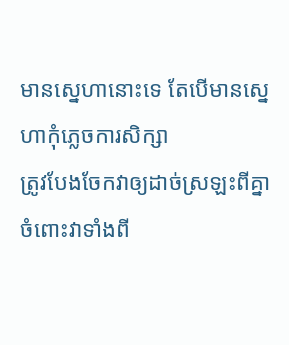មានស្នេហានោះទេ តែបើមានស្នេហាកុំភ្លេចការសិក្សា
ត្រូវបែងចែកវាឲ្យដាច់ស្រឡះពីគ្នាចំពោះវាទាំងពី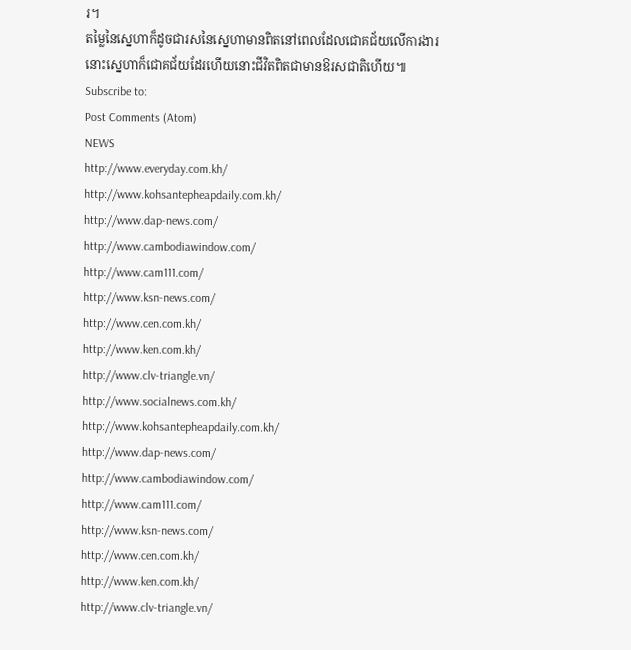រ។
តម្លៃនៃស្នេហាក៏ដូចជារសនៃស្នេហាមានពិតនៅពេលដែលជោគជ័យលើការងារ
នោះស្នេហាក៏ជោគជ័យដែរហើយនោះជីវិតពិតជាមានឱរសជាតិហើយ៕
Subscribe to:
Post Comments (Atom)
NEWS
http://www.everyday.com.kh/
http://www.kohsantepheapdaily.com.kh/
http://www.dap-news.com/
http://www.cambodiawindow.com/
http://www.cam111.com/
http://www.ksn-news.com/
http://www.cen.com.kh/
http://www.ken.com.kh/
http://www.clv-triangle.vn/
http://www.socialnews.com.kh/
http://www.kohsantepheapdaily.com.kh/
http://www.dap-news.com/
http://www.cambodiawindow.com/
http://www.cam111.com/
http://www.ksn-news.com/
http://www.cen.com.kh/
http://www.ken.com.kh/
http://www.clv-triangle.vn/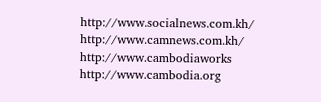http://www.socialnews.com.kh/
http://www.camnews.com.kh/
http://www.cambodiaworks
http://www.cambodia.org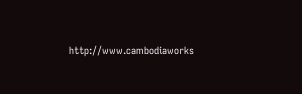http://www.cambodiaworks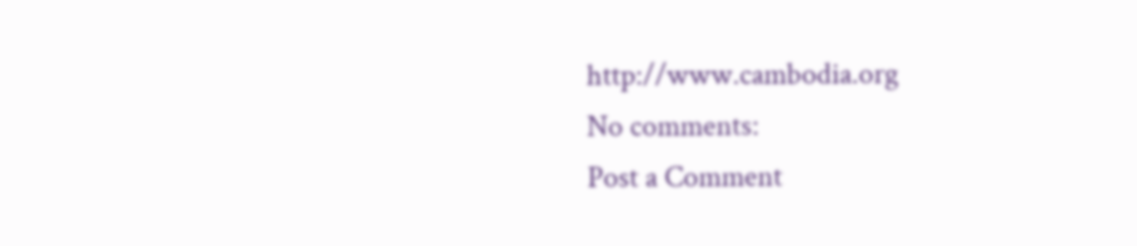http://www.cambodia.org
No comments:
Post a Comment